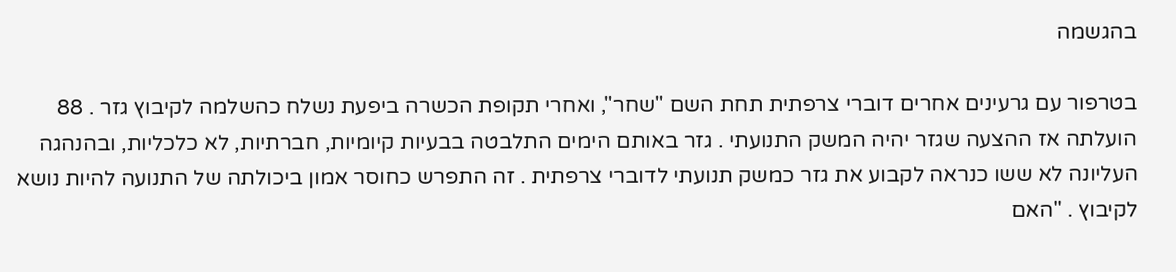בהגשמה

בטרפור עם גרעינים אחרים דוברי צרפתית תחת השם "שחר", ואחרי תקופת הכשרה ביפעת נשלח כהשלמה לקיבוץ גזר . 88 הועלתה אז ההצעה שגזר יהיה המשק התנועתי . גזר באותם הימים התלבטה בבעיות קיומיות, חברתיות, לא כלכליות, ובהנהגה העליונה לא ששו כנראה לקבוע את גזר כמשק תנועתי לדוברי צרפתית . זה התפרש כחוסר אמון ביכולתה של התנועה להיות נושא לקיבוץ . "האם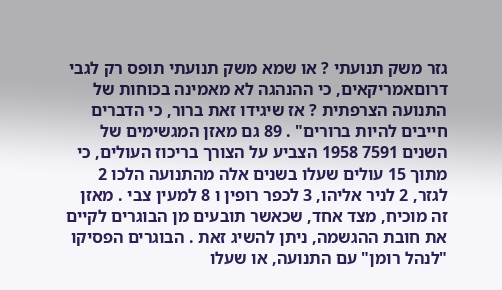גזר משק תנועתי ? או שמא משק תנועתי תופס רק לגבי דרוםאמריקאים, כי ההנהגה לא מאמינה בכוחות של התנועה הצרפתית ? אז שיגידו זאת ברור, כי הדברים חייבים להיות ברורים" . 89 גם מאזן המגשימים של השנים 7591 1958 הצביע על הצורך בריכוז העולים, כי מתוך 15 עולים שעלו בשנים אלה מהתנועה הלכו 2 לגזר, 2 לניר אליהו, 3 לכפר רופין ו 8 למעין צבי . מאזן זה מוכיח, מצד אחד, שכאשר תובעים מן הבוגרים לקיים את חובת ההגשמה, ניתן להשיג זאת . הבוגרים הפסיקו "לנהל רומן" עם התנועה, או שעלו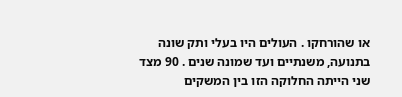או שהורחקו . העולים היו בעלי ותק שונה בתנועה, משנתיים ועד שמונה שנים . 90 מצד שני הייתה החלוקה הזו בין המשקים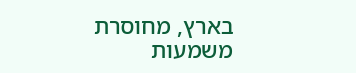בארץ, מחוסרת משמעות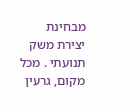מבחינת יצירת משק תנועתי . מכל מקום, גרעין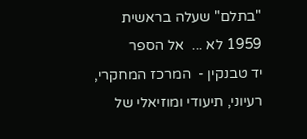"בתלם" שעלה בראשית 1959 לא ...  אל הספר
יד טבנקין -  המרכז המחקרי, רעיוני, תיעודי ומוזיאלי של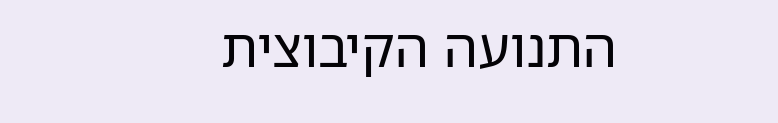התנועה הקיבוצית